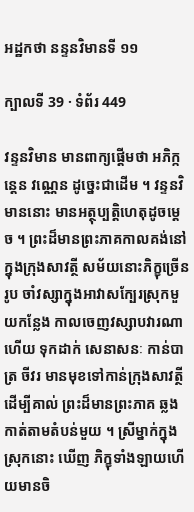អដ្ឋកថា នន្ទនវិមានទី ១១

ក្បាលទី 39 · ទំព័រ 449

វន្ទនវិមាន មានពាក្យផ្តើមថា អភិក្កន្តេន វណ្ណេន ដូច្នេះជាដើម ។ វន្ទនវិមាននោះ មានអត្ថុប្បត្តិហេតុដូចម្តេច ។ ព្រះដ៏មានព្រះភាគកាលគង់នៅក្នុងក្រុងសាវត្ថី សម័យនោះភិក្ខុច្រើនរូប ចាំវស្សាក្នុងអាវាសក្បែរស្រុកមួយកន្លែង កាលចេញវស្សាបវារណាហើយ ទុកដាក់ សេនាសនៈ កាន់បាត្រ ចីវរ មានមុខទៅកាន់ក្រុងសាវត្ថី ដើម្បីគាល់ ព្រះដ៏មានព្រះភាគ ឆ្លងកាត់តាមតំបន់មួយ ។ ស្រីម្នាក់ក្នុងស្រុកនោះ ឃើញ ភិក្ខុទាំងឡាយហើយមានចិ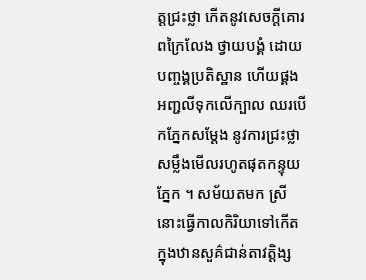ត្តជ្រះថ្លា កើតនូវសេចក្តីគោរពក្រៃលែង ថ្វាយបង្គំ ដោយបញ្ចង្គប្រតិស្ឋាន ហើយផ្គងអញ្ជលីទុកលើក្បាល ឈរបើកភ្នែកសម្តែង នូវការជ្រះថ្លា សម្លឹងមើលរហូតផុតកន្ទុយភ្នែក ។ សម័យតមក ស្រីនោះធ្វើកាលកិរិយាទៅកើតក្នុងឋានសួគ៌ជាន់តាវត្តិង្ស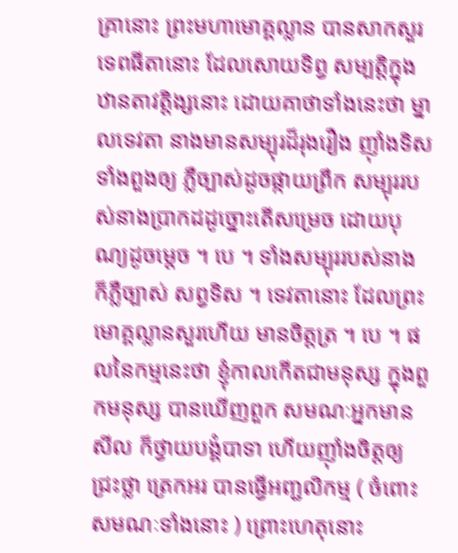គ្រានោះ ព្រះមហាមោគ្គល្លាន បានសាកសួរទេពធីតានោះ ដែលសោយទិព្វ សម្បត្តិក្នុងឋានតាវត្តិង្សនោះ ដោយគាថាទាំងនេះថា ម្នាលទេវតា នាងមានសម្បុរដ៏រុងរឿង ញ៉ាំងទិសទាំងពួងឲ្យ ភ្លឺច្បាស់ដូចផ្កាយព្រឹក សម្បុររបស់នាងប្រាកដដូច្នោះតើសម្រេច ដោយបុណ្យដូចម្តេច ។ បេ ។ ទាំងសម្បុររបស់នាង ក៏ភ្លឺច្បាស់ សព្វទិស ។ ទេវតានោះ ដែលព្រះមោគ្គល្លានសួរហើយ មានចិត្តត្រ ។ បេ ។ ផលនៃកម្មនេះថា ខ្ញុំកាលកើតជាមនុស្ស ក្នុងពួកមនុស្ស បានឃើញពួក សមណៈអ្នកមានសីល ក៏ថ្វាយបង្គំបាទា ហើយញ៉ាំងចិត្តឲ្យ ជ្រះថ្លា ត្រេកអរ បានធ្វើអញ្ជលិកម្ម ( ចំពោះសមណៈទាំងនោះ ) ព្រោះហេតុនោះ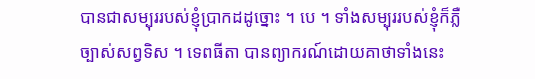បានជាសម្បុររបស់ខ្ញុំប្រាកដដូច្នោះ ។ បេ ។ ទាំងសម្បុររបស់ខ្ញុំក៏ភ្លឺច្បាស់សព្វទិស ។ ទេពធីតា បានព្យាករណ៍ដោយគាថាទាំងនេះ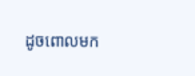ដូចពោលមក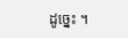ដូច្នេះ ។